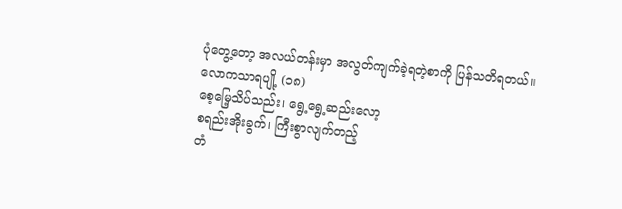ပုံတွေ့တော့ အလယ်တန်းမှာ အလွတ်ကျက်ခဲ့ရတဲ့စာကို ပြန်သတိရတယ်။
လောကသာရပျို့ (၁၈)
စေ့မြေ့သိပ်သည်း၊ ရွေ့ရွေ့ဆည်းလော့
စရည်းအိုးခွက်၊ ကြီးစွာလျက်တည့်
တံ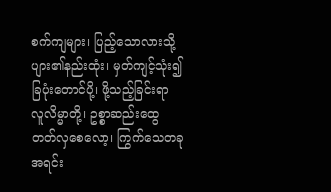စက်ကျများ၊ ပြည့်သောလားသို့
ပျား၏နည်းထုံး၊ မှတ်ကျင့်သုံး၍
ခြပုံးတောင်ပို့၊ ဖို့သည့်ခြင်းရာ
လူလိမ္မာတို့၊ ဥစ္စာဆည်းထွေ
တတ်လှစေလော့၊ ကြွက်သေတခု
အရင်း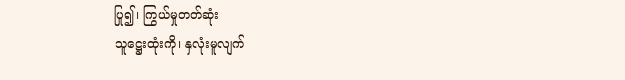ပြု၍၊ ကြွယ်မှုတတ်ဆုံး
သူဋ္ဌေးထုံးကို၊ နှလုံးမူလျက်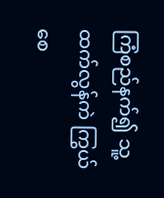ကြံစည်နက်၍ သူ့ထက်လွန်ကဲ ကြွယ်စေ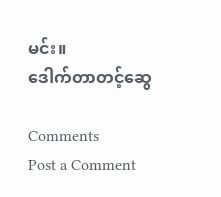မင်း။
ဒေါက်တာတင့်ဆွေ

Comments
Post a Comment